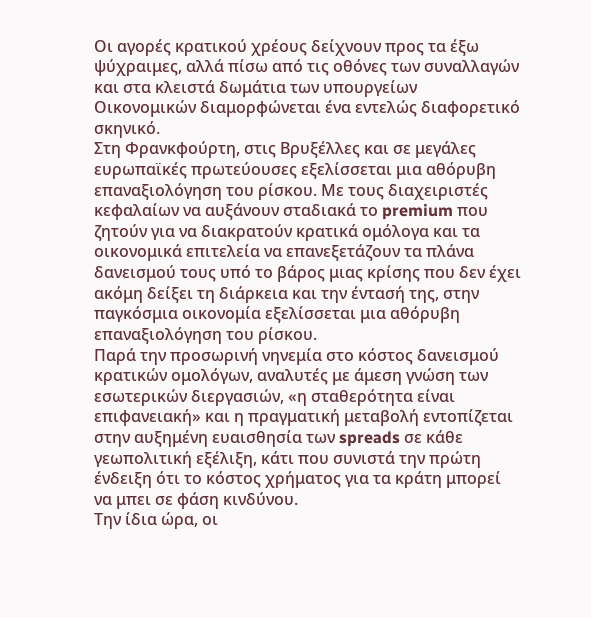Οι αγορές κρατικού χρέους δείχνουν προς τα έξω ψύχραιμες, αλλά πίσω από τις οθόνες των συναλλαγών και στα κλειστά δωμάτια των υπουργείων Οικονομικών διαμορφώνεται ένα εντελώς διαφορετικό σκηνικό.
Στη Φρανκφούρτη, στις Βρυξέλλες και σε μεγάλες ευρωπαϊκές πρωτεύουσες εξελίσσεται μια αθόρυβη επαναξιολόγηση του ρίσκου. Με τους διαχειριστές κεφαλαίων να αυξάνουν σταδιακά το premium που ζητούν για να διακρατούν κρατικά ομόλογα και τα οικονομικά επιτελεία να επανεξετάζουν τα πλάνα δανεισμού τους υπό το βάρος μιας κρίσης που δεν έχει ακόμη δείξει τη διάρκεια και την έντασή της, στην παγκόσμια οικονομία εξελίσσεται μια αθόρυβη επαναξιολόγηση του ρίσκου.
Παρά την προσωρινή νηνεμία στο κόστος δανεισμού κρατικών ομολόγων, αναλυτές με άμεση γνώση των εσωτερικών διεργασιών, «η σταθερότητα είναι επιφανειακή» και η πραγματική μεταβολή εντοπίζεται στην αυξημένη ευαισθησία των spreads σε κάθε γεωπολιτική εξέλιξη, κάτι που συνιστά την πρώτη ένδειξη ότι το κόστος χρήματος για τα κράτη μπορεί να μπει σε φάση κινδύνου.
Την ίδια ώρα, οι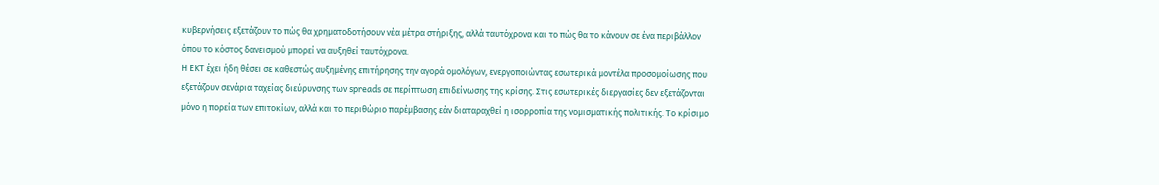κυβερνήσεις εξετάζουν το πώς θα χρηματοδοτήσουν νέα μέτρα στήριξης, αλλά ταυτόχρονα και το πώς θα το κάνουν σε ένα περιβάλλον όπου το κόστος δανεισμού μπορεί να αυξηθεί ταυτόχρονα.
Η ΕΚΤ έχει ήδη θέσει σε καθεστώς αυξημένης επιτήρησης την αγορά ομολόγων, ενεργοποιώντας εσωτερικά μοντέλα προσομοίωσης που εξετάζουν σενάρια ταχείας διεύρυνσης των spreads σε περίπτωση επιδείνωσης της κρίσης. Στις εσωτερικές διεργασίες δεν εξετάζονται μόνο η πορεία των επιτοκίων, αλλά και το περιθώριο παρέμβασης εάν διαταραχθεί η ισορροπία της νομισματικής πολιτικής. Το κρίσιμο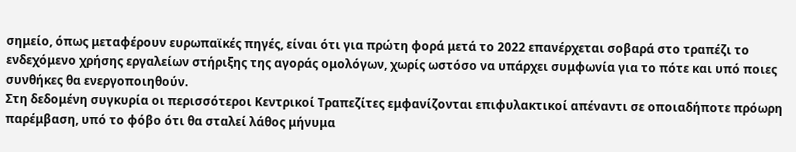σημείο, όπως μεταφέρουν ευρωπαϊκές πηγές, είναι ότι για πρώτη φορά μετά το 2022 επανέρχεται σοβαρά στο τραπέζι το ενδεχόμενο χρήσης εργαλείων στήριξης της αγοράς ομολόγων, χωρίς ωστόσο να υπάρχει συμφωνία για το πότε και υπό ποιες συνθήκες θα ενεργοποιηθούν.
Στη δεδομένη συγκυρία οι περισσότεροι Κεντρικοί Τραπεζίτες εμφανίζονται επιφυλακτικοί απέναντι σε οποιαδήποτε πρόωρη παρέμβαση, υπό το φόβο ότι θα σταλεί λάθος μήνυμα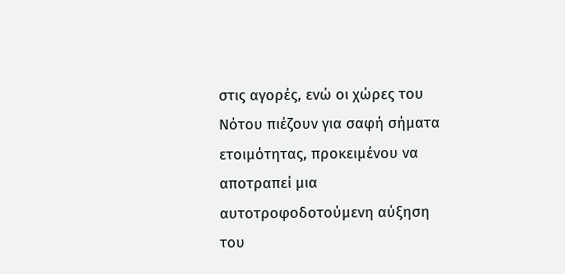στις αγορές, ενώ οι χώρες του Νότου πιέζουν για σαφή σήματα ετοιμότητας, προκειμένου να αποτραπεί μια αυτοτροφοδοτούμενη αύξηση του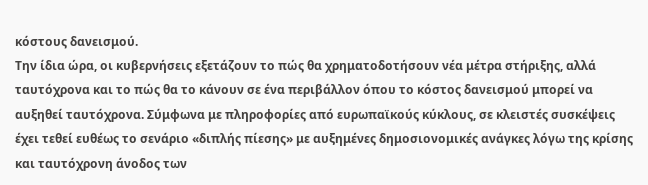κόστους δανεισμού.
Την ίδια ώρα, οι κυβερνήσεις εξετάζουν το πώς θα χρηματοδοτήσουν νέα μέτρα στήριξης, αλλά ταυτόχρονα και το πώς θα το κάνουν σε ένα περιβάλλον όπου το κόστος δανεισμού μπορεί να αυξηθεί ταυτόχρονα. Σύμφωνα με πληροφορίες από ευρωπαϊκούς κύκλους, σε κλειστές συσκέψεις έχει τεθεί ευθέως το σενάριο «διπλής πίεσης» με αυξημένες δημοσιονομικές ανάγκες λόγω της κρίσης και ταυτόχρονη άνοδος των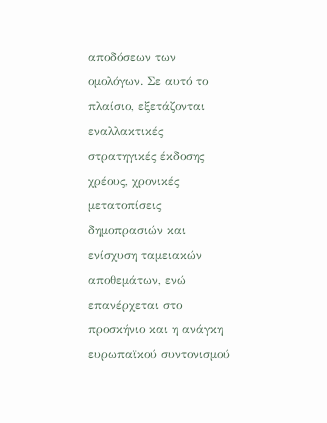αποδόσεων των ομολόγων. Σε αυτό το πλαίσιο, εξετάζονται εναλλακτικές στρατηγικές έκδοσης χρέους, χρονικές μετατοπίσεις δημοπρασιών και ενίσχυση ταμειακών αποθεμάτων, ενώ επανέρχεται στο προσκήνιο και η ανάγκη ευρωπαϊκού συντονισμού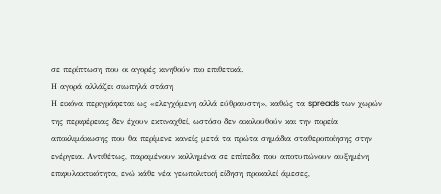σε περίπτωση που οι αγορές κινηθούν πιο επιθετικά.
Η αγορά αλλάζει σιωπηλά στάση
Η εικόνα περιγράφεται ως «ελεγχόμενη αλλά εύθραυστη», καθώς τα spreads των χωρών της περιφέρειας δεν έχουν εκτιναχθεί, ωστόσο δεν ακολουθούν και την πορεία αποκλιμάκωσης που θα περίμενε κανείς μετά τα πρώτα σημάδια σταθεροποίησης στην ενέργεια. Αντιθέτως, παραμένουν κολλημένα σε επίπεδα που αποτυπώνουν αυξημένη επιφυλακτικότητα, ενώ κάθε νέα γεωπολιτική είδηση προκαλεί άμεσες,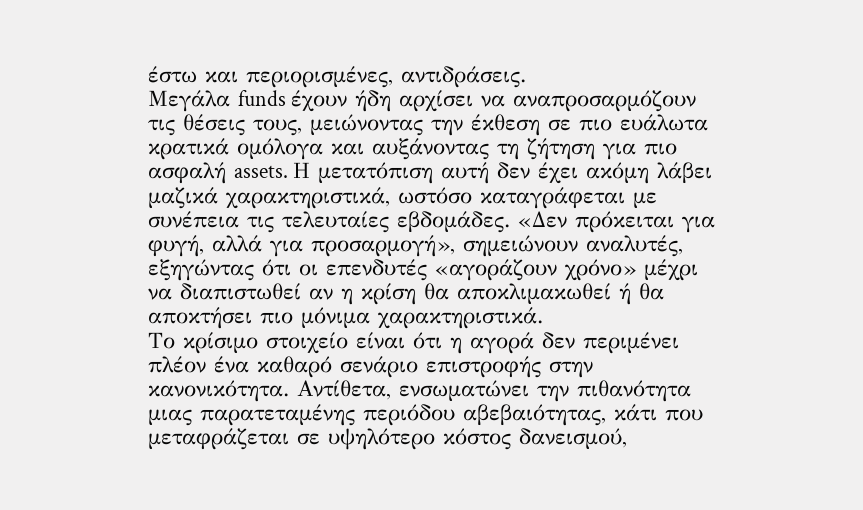έστω και περιορισμένες, αντιδράσεις.
Μεγάλα funds έχουν ήδη αρχίσει να αναπροσαρμόζουν τις θέσεις τους, μειώνοντας την έκθεση σε πιο ευάλωτα κρατικά ομόλογα και αυξάνοντας τη ζήτηση για πιο ασφαλή assets. Η μετατόπιση αυτή δεν έχει ακόμη λάβει μαζικά χαρακτηριστικά, ωστόσο καταγράφεται με συνέπεια τις τελευταίες εβδομάδες. «Δεν πρόκειται για φυγή, αλλά για προσαρμογή», σημειώνουν αναλυτές, εξηγώντας ότι οι επενδυτές «αγοράζουν χρόνο» μέχρι να διαπιστωθεί αν η κρίση θα αποκλιμακωθεί ή θα αποκτήσει πιο μόνιμα χαρακτηριστικά.
Το κρίσιμο στοιχείο είναι ότι η αγορά δεν περιμένει πλέον ένα καθαρό σενάριο επιστροφής στην κανονικότητα. Αντίθετα, ενσωματώνει την πιθανότητα μιας παρατεταμένης περιόδου αβεβαιότητας, κάτι που μεταφράζεται σε υψηλότερο κόστος δανεισμού,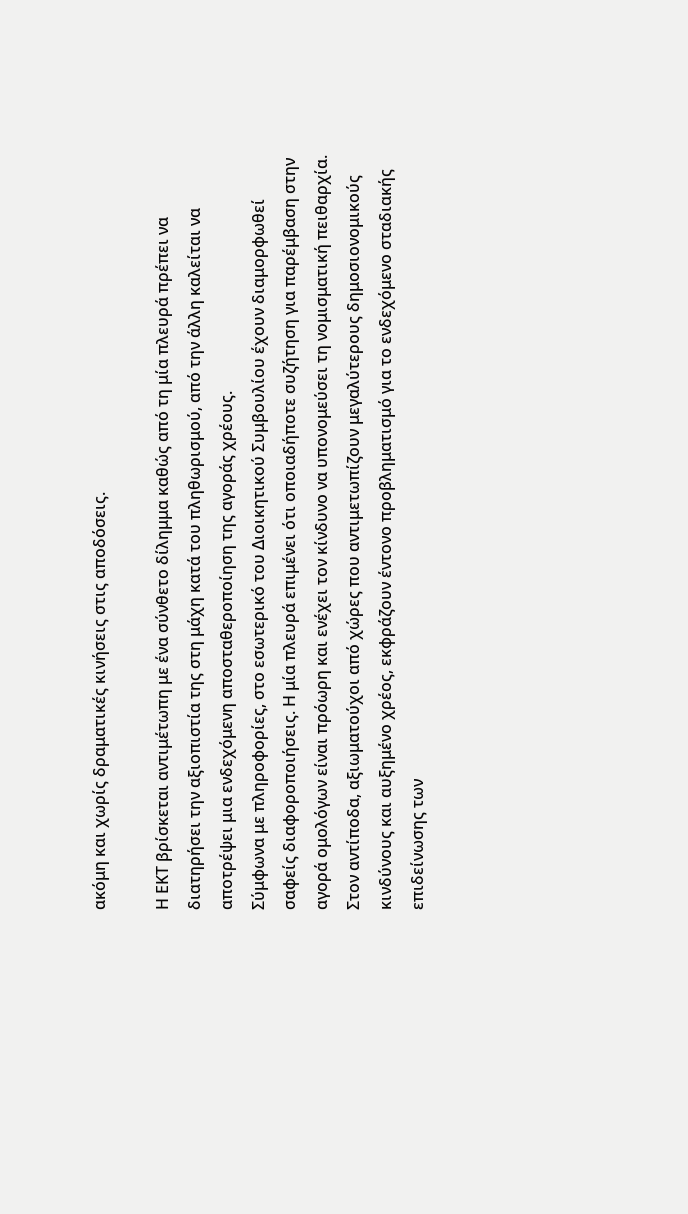ακόμη και χωρίς δραματικές κινήσεις στις αποδόσεις.

Η ΕΚΤ βρίσκεται αντιμέτωπη με ένα σύνθετο δίλημμα καθώς από τη μία πλευρά πρέπει να διατηρήσει την αξιοπιστία της στη μάχη κατά του πληθωρισμού, από την άλλη καλείται να αποτρέψει μια ενδεχόμενη αποσταθεροποίηση της αγοράς χρέους.
Σύμφωνα με πληροφορίες, στο εσωτερικό του Διοικητικού Συμβουλίου έχουν διαμορφωθεί σαφείς διαφοροποιήσεις. Η μία πλευρά επιμένει ότι οποιαδήποτε συζήτηση για παρέμβαση στην αγορά ομολόγων είναι πρόωρη και ενέχει τον κίνδυνο να υπονομεύσει τη νομισματική πειθαρχία. Στον αντίποδα, αξιωματούχοι από χώρες που αντιμετωπίζουν μεγαλύτερους δημοσιονομικούς κινδύνους και αυξημένο χρέος, εκφράζουν έντονο προβληματισμό για το ενδεχόμενο σταδιακής επιδείνωσης των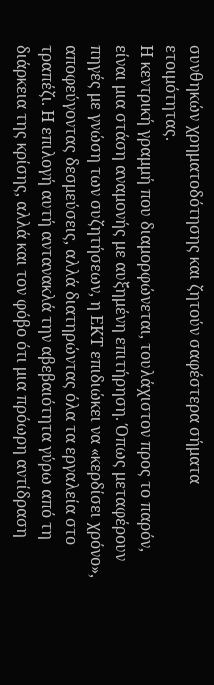συνθηκών χρηματοδότησης και ζητούν σαφέστερα σήματα ετοιμότητας.
Η κεντρική γραμμή που διαμορφώνεται, τουλάχιστον προς το παρόν, είναι μια στάση αναμονής με αυξημένη επιτήρηση. Όπως μεταφέρουν πηγές με γνώση των συζητήσεων, η ΕΚΤ επιδιώκει να «κερδίσει χρόνο», αποφεύγοντας δεσμεύσεις, αλλά διατηρώντας όλα τα εργαλεία στο τραπέζι. Η επιλογή αυτή αντανακλά την αβεβαιότητα γύρω από τη διάρκεια της κρίσης, αλλά και τον φόβο ότι μια πρόωρη αντίδραση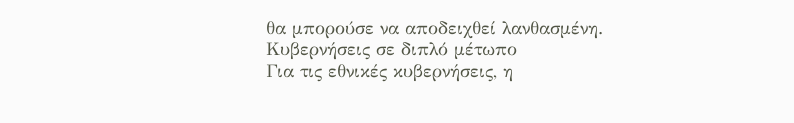θα μπορούσε να αποδειχθεί λανθασμένη.
Κυβερνήσεις σε διπλό μέτωπο
Για τις εθνικές κυβερνήσεις, η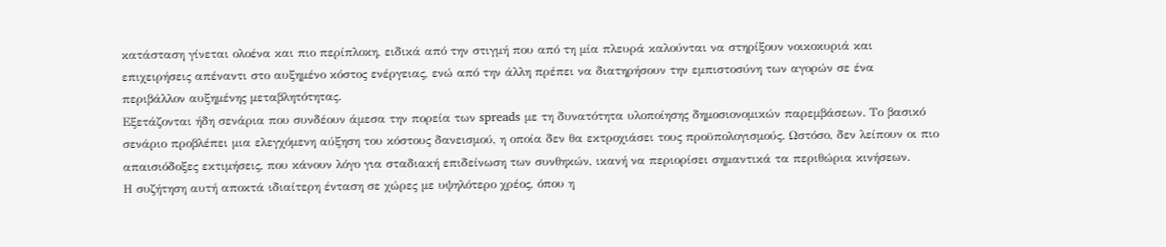κατάσταση γίνεται ολοένα και πιο περίπλοκη, ειδικά από την στιγμή που από τη μία πλευρά καλούνται να στηρίξουν νοικοκυριά και επιχειρήσεις απέναντι στο αυξημένο κόστος ενέργειας, ενώ από την άλλη πρέπει να διατηρήσουν την εμπιστοσύνη των αγορών σε ένα περιβάλλον αυξημένης μεταβλητότητας.
Εξετάζονται ήδη σενάρια που συνδέουν άμεσα την πορεία των spreads με τη δυνατότητα υλοποίησης δημοσιονομικών παρεμβάσεων. Το βασικό σενάριο προβλέπει μια ελεγχόμενη αύξηση του κόστους δανεισμού, η οποία δεν θα εκτροχιάσει τους προϋπολογισμούς. Ωστόσο, δεν λείπουν οι πιο απαισιόδοξες εκτιμήσεις, που κάνουν λόγο για σταδιακή επιδείνωση των συνθηκών, ικανή να περιορίσει σημαντικά τα περιθώρια κινήσεων.
Η συζήτηση αυτή αποκτά ιδιαίτερη ένταση σε χώρες με υψηλότερο χρέος, όπου η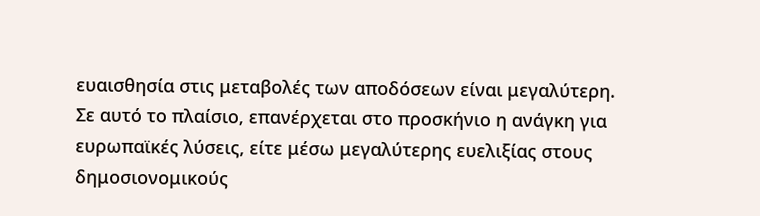ευαισθησία στις μεταβολές των αποδόσεων είναι μεγαλύτερη. Σε αυτό το πλαίσιο, επανέρχεται στο προσκήνιο η ανάγκη για ευρωπαϊκές λύσεις, είτε μέσω μεγαλύτερης ευελιξίας στους δημοσιονομικούς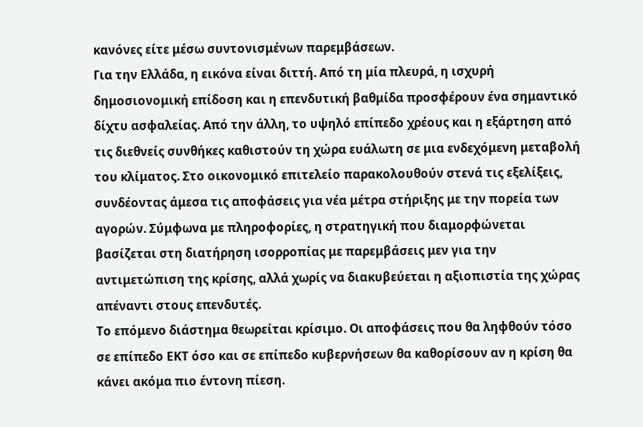κανόνες είτε μέσω συντονισμένων παρεμβάσεων.
Για την Ελλάδα, η εικόνα είναι διττή. Από τη μία πλευρά, η ισχυρή δημοσιονομική επίδοση και η επενδυτική βαθμίδα προσφέρουν ένα σημαντικό δίχτυ ασφαλείας. Από την άλλη, το υψηλό επίπεδο χρέους και η εξάρτηση από τις διεθνείς συνθήκες καθιστούν τη χώρα ευάλωτη σε μια ενδεχόμενη μεταβολή του κλίματος. Στο οικονομικό επιτελείο παρακολουθούν στενά τις εξελίξεις, συνδέοντας άμεσα τις αποφάσεις για νέα μέτρα στήριξης με την πορεία των αγορών. Σύμφωνα με πληροφορίες, η στρατηγική που διαμορφώνεται βασίζεται στη διατήρηση ισορροπίας με παρεμβάσεις μεν για την αντιμετώπιση της κρίσης, αλλά χωρίς να διακυβεύεται η αξιοπιστία της χώρας απέναντι στους επενδυτές.
Το επόμενο διάστημα θεωρείται κρίσιμο. Οι αποφάσεις που θα ληφθούν τόσο σε επίπεδο ΕΚΤ όσο και σε επίπεδο κυβερνήσεων θα καθορίσουν αν η κρίση θα κάνει ακόμα πιο έντονη πίεση.